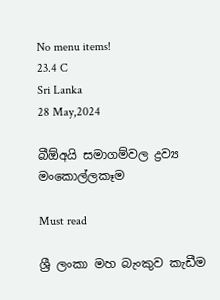No menu items!
23.4 C
Sri Lanka
28 May,2024

බීඕඅයි සමාගම්වල ද්‍රව්‍ය මංකොල්ලකෑම

Must read

ශ්‍රී ලංකා මහ බැංකුව කැඩීම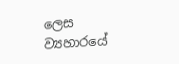ලෙස ව්‍යහාරයේ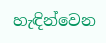හැඳින්වෙන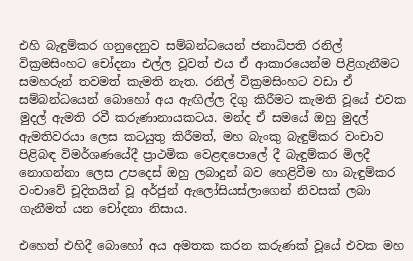එහි බැඳුම්කර ගනුදෙනුව සම්බන්ධයෙන් ජනාධිපති රනිල් වික්‍රමසිංහට චෝදනා එල්ල වූවත් එය ඒ ආකාරයෙන්ම පිළිගැනීමට සමහරුන් තවමත් කැමති නැත. රනිල් වික්‍රමසිංහට වඩා ඒ සම්බන්ධයෙන් බොහෝ අය ඇඟිල්ල දිගු කිරීමට කැමති වූයේ එවක මුදල් ඇමති රවී කරුණානායකටය. මන්ද ඒ සමයේ ඔහු මුදල් ඇමතිවරයා ලෙස කටයුතු කිරීමත්, මහ බැංකු බැඳුම්කර වංචාව පිළිබඳ විමර්ශණයේදී ප්‍රාථමික වෙළඳපොලේ දී බැඳුම්කර මිලදී නොගන්නා ලෙස උපදෙස් ඔහු ලබාදුන් බව හෙළිවීම හා බැඳුම්කර වංචාවේ චූදිතයින් වූ අර්ජුන් ඇලෝසියස්ලාගෙන් නිවසක් ලබා ගැනීමත් යන චෝදනා නිසාය.

එහෙත් එහිදී බොහෝ අය අමතක කරන කරුණක් වූයේ එවක මහ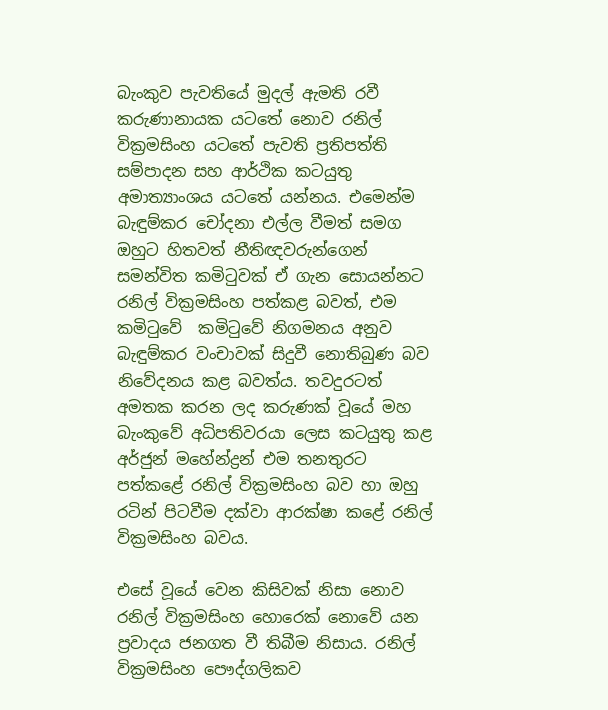බැංකුව පැවතියේ මුදල් ඇමති රවී කරුණානායක යටතේ නොව රනිල් වික්‍රමසිංහ යටතේ පැවති ප්‍රතිපත්ති සම්පාදන සහ ආර්ථික කටයුතු අමාත්‍යාංශය යටතේ යන්නය. එමෙන්ම බැඳුම්කර චෝදනා එල්ල වීමත් සමග ඔහුට හිතවත් නීතිඥවරුන්ගෙන් සමන්විත කමිටුවක් ඒ ගැන සොයන්නට  රනිල් වික්‍රමසිංහ පත්කළ බවත්, එම කමිටුවේ  කමිටුවේ නිගමනය අනුව බැඳුම්කර වංචාවක් සිදුවී නොතිබුණ බව නිවේදනය කළ බවත්ය. තවදුරටත් අමතක කරන ලද කරුණක් වූයේ මහ බැංකුවේ අධිපතිවරයා ලෙස කටයුතු කළ අර්ජුන් මහේන්ද්‍රන් එම තනතුරට පත්කළේ රනිල් වික්‍රමසිංහ බව හා ඔහු රටින් පිටවීම දක්වා ආරක්ෂා කළේ රනිල් වික්‍රමසිංහ බවය.

එසේ වූයේ වෙන කිසිවක් නිසා නොව රනිල් වික්‍රමසිංහ හොරෙක් නොවේ යන ප්‍රවාදය ජනගත වී තිබීම නිසාය. රනිල් වික්‍රමසිංහ පෞද්ගලිකව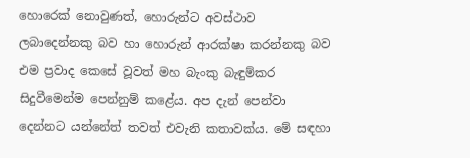හොරෙක් නොවුණත්, හොරුන්ට අවස්ථාව ලබාදෙන්නකු බව හා හොරුන් ආරක්ෂා කරන්නකු බව එම ප්‍රවාද කෙසේ වූවත් මහ බැංකු බැඳුම්කර සිදුවීමෙන්ම පෙන්නුම් කළේය. අප දැන් පෙන්වා දෙන්නට යන්නේත් තවත් එවැනි කතාවක්ය. මේ සඳහා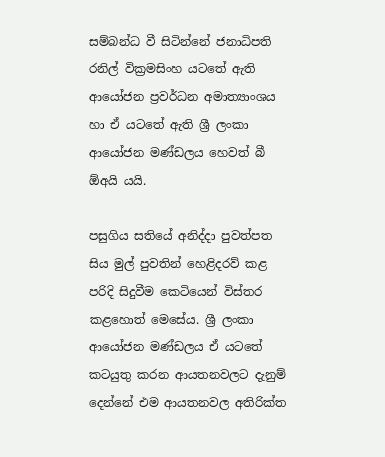සම්බන්ධ වී සිටින්නේ ජනාධිපති රනිල් වික්‍රමසිංහ යටතේ ඇති ආයෝජන ප්‍රවර්ධන අමාත්‍යාංශය හා ඒ යටතේ ඇති ශ්‍රී ලංකා ආයෝජන මණ්ඩලය හෙවත් බී ඕඅයි යයි.

පසුගිය සතියේ අනිද්දා පුවත්පත සිය මුල් පුවතින් හෙළිදරව් කළ පරිදි සිදුවීම කෙටියෙන් විස්තර කළහොත් මෙසේය. ශ්‍රී ලංකා ආයෝජන මණ්ඩලය ඒ යටතේ කටයුතු කරන ආයතනවලට දැනුම් දෙන්නේ එම ආයතනවල අතිරික්ත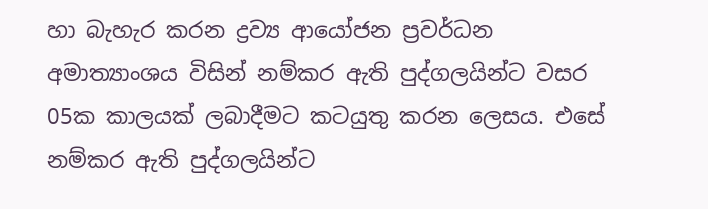හා බැහැර කරන ද්‍රව්‍ය ආයෝජන ප්‍රවර්ධන අමාත්‍යාංශය විසින් නම්කර ඇති පුද්ගලයින්ට වසර 05ක කාලයක් ලබාදීමට කටයුතු කරන ලෙසය. එසේ නම්කර ඇති පුද්ගලයින්ට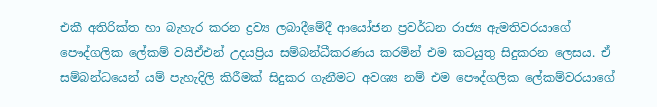එකී අතිරික්ත හා බැහැර කරන ද්‍රව්‍ය ලබාදීමේදී ආයෝජන ප්‍රවර්ධන රාජ්‍ය ඇමතිවරයාගේ පෞද්ගලික ලේකම් වයිඒඑන් උදයප්‍රිය සම්බන්ධීකරණය කරමින් එම කටයුතු සිදුකරන ලෙසය. ඒ සම්බන්ධයෙන් යම් පැහැදිලි කිරීමක් සිදුකර ගැනීමට අවශ්‍ය නම් එම පෞද්ගලික ලේකම්වරයාගේ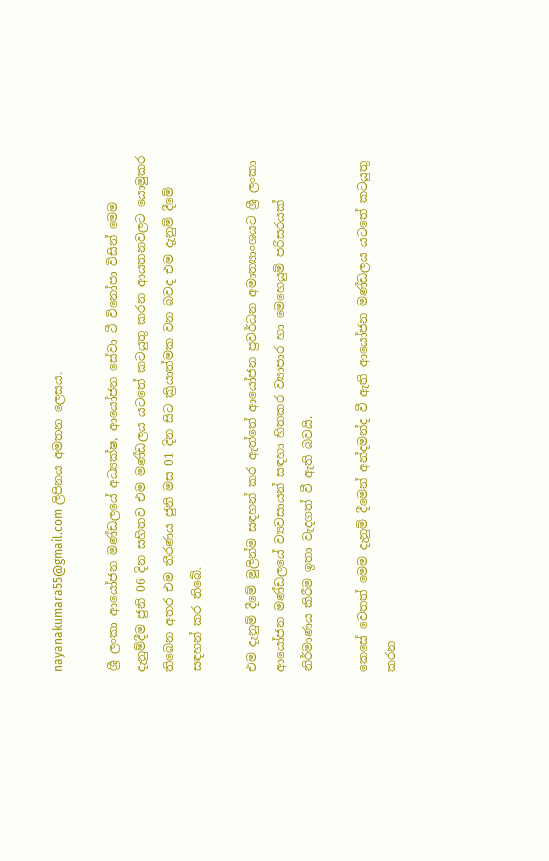nayanakumara55@gmail.com ලිපිනය අමතන ලෙසය.

ශ්‍රී ලංකා ආයෝජන මණ්ඩලයේ අධ්‍යක්ෂ, ආයෝජන සේවා ටී විනෝපා විසින් මෙම දැනුම්දීම ජුනි 06 දින සහිතව එම මණ්ඩලය යටතේ කටයුතු කරන ආයතනවලට යොමුකර තිබෙන අතර එම තීරණය ජුනි මස 01 දින සිට ක්‍රියාත්මක වන බවද එම දැනුම් දීමේ සඳහන් කර තිබේ.

එම දැනුම් දීමේ මුලින්ම සඳහන් කර ඇත්තේ ආයෝජන ප්‍රවර්ධන අමාත්‍යාංශයට ශ්‍රී ලංකා ආයෝජන මණ්ඩලයේ ව්‍යවසායන් සඳහා හිතකර ව්‍යාපාර හා මෙහෙයුම් පරිසරයක් නිර්මාණය කිරීම ඉතා වැදගත් වී ඇති බවයි.

කෙසේ වෙතත් මෙම දැනුම් දීමෙන් අන්දමන්ද වී ඇති ආයෝජන මණ්ඩලය යටතේ කටයුතු කරන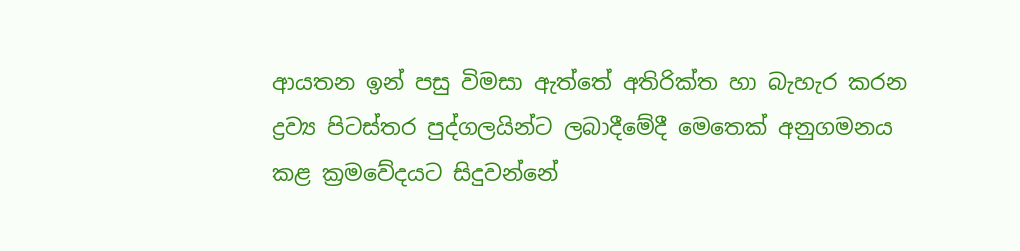ආයතන ඉන් පසු විමසා ඇත්තේ අතිරික්ත හා බැහැර කරන ද්‍රව්‍ය පිටස්තර පුද්ගලයින්ට ලබාදීමේදී මෙතෙක් අනුගමනය කළ ක්‍රමවේදයට සිදුවන්නේ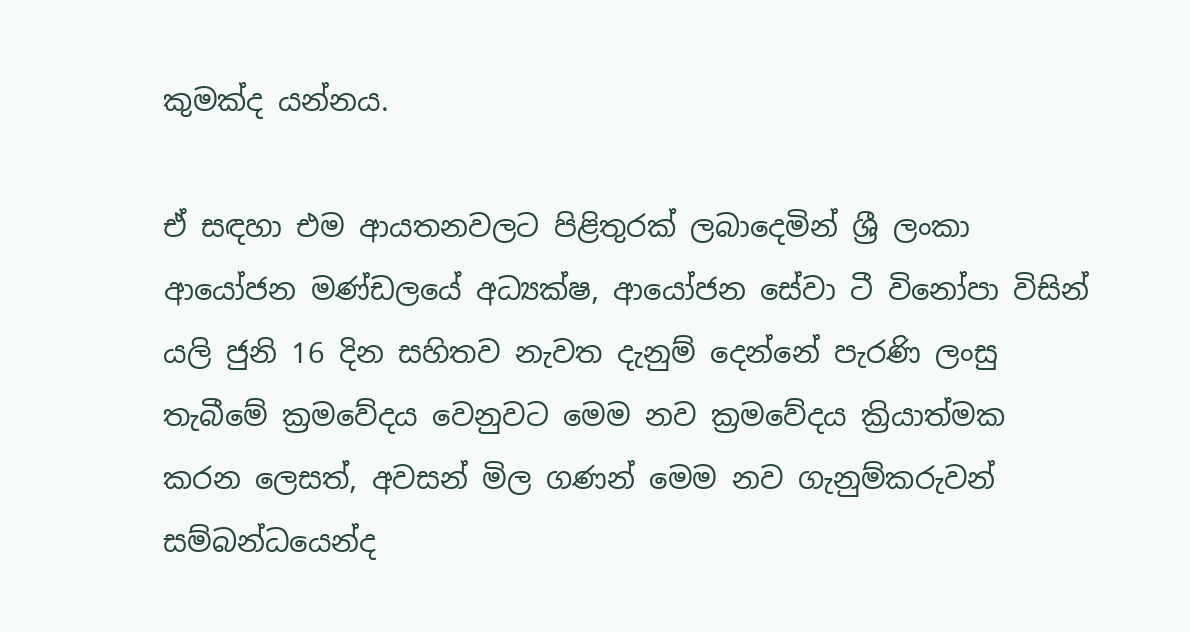කුමක්ද යන්නය.

ඒ සඳහා එම ආයතනවලට පිළිතුරක් ලබාදෙමින් ශ්‍රී ලංකා ආයෝජන මණ්ඩලයේ අධ්‍යක්ෂ, ආයෝජන සේවා ටී විනෝපා විසින් යලි ජුනි 16 දින සහිතව නැවත දැනුම් දෙන්නේ පැරණි ලංසු තැබීමේ ක්‍රමවේදය වෙනුවට මෙම නව ක්‍රමවේදය ක්‍රියාත්මක කරන ලෙසත්, අවසන් මිල ගණන් මෙම නව ගැනුම්කරුවන් සම්බන්ධයෙන්ද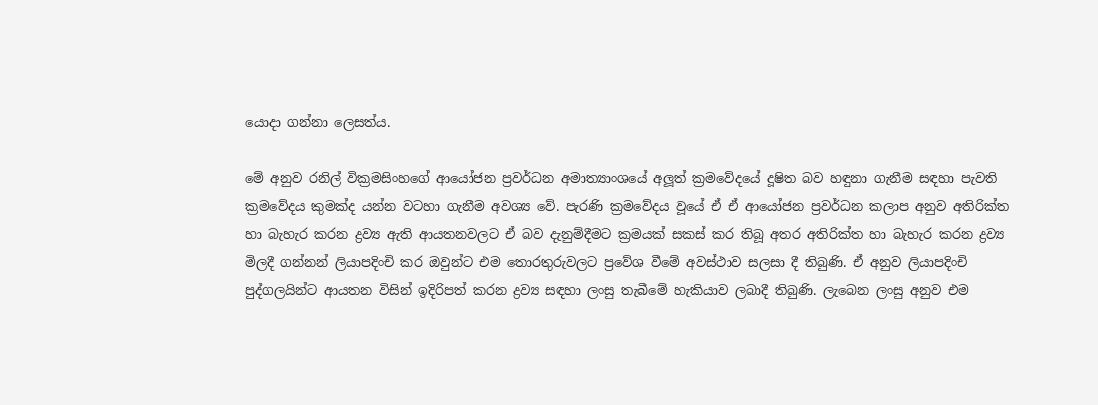යොදා ගන්නා ලෙසත්ය.

මේ අනුව රනිල් වික්‍රමසිංහගේ ආයෝජන ප්‍රවර්ධන අමාත්‍යාංශයේ අලූත් ක්‍රමවේදයේ දූෂිත බව හඳුනා ගැනීම සඳහා පැවති ක්‍රමවේදය කුමක්ද යන්න වටහා ගැනීම අවශ්‍ය වේ. පැරණි ක්‍රමවේදය වූයේ ඒ ඒ ආයෝජන ප්‍රවර්ධන කලාප අනුව අතිරික්ත හා බැහැර කරන ද්‍රව්‍ය ඇති ආයතනවලට ඒ බව දැනුම්දීමට ක්‍රමයක් සකස් කර තිබූ අතර අතිරික්ත හා බැහැර කරන ද්‍රව්‍ය මිලදී ගන්නන් ලියාපදිංචි කර ඔවුන්ට එම තොරතුරුවලට ප්‍රවේශ වීමේ අවස්ථාව සලසා දී තිබුණි. ඒ අනුව ලියාපදිංචි පුද්ගලයින්ට ආයතන විසින් ඉදිරිපත් කරන ද්‍රව්‍ය සඳහා ලංසු තැබීමේ හැකියාව ලබාදී තිබුණි. ලැබෙන ලංසු අනුව එම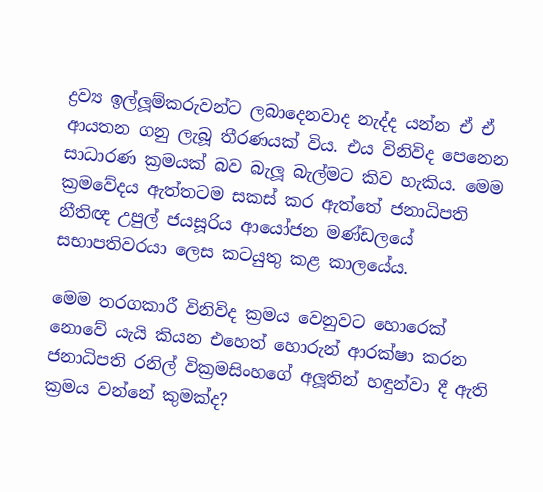ද්‍රව්‍ය ඉල්ලූම්කරුවන්ට ලබාදෙනවාද නැද්ද යන්න ඒ ඒ ආයතන ගනු ලැබූ තීරණයක් විය. එය විනිවිද පෙනෙන සාධාරණ ක්‍රමයක් බව බැලූ බැල්මට කිව හැකිය. මෙම ක්‍රමවේදය ඇත්තටම සකස් කර ඇත්තේ ජනාධිපති නීතිඥ උපුල් ජයසූරිය ආයෝජන මණ්ඩලයේ සභාපතිවරයා ලෙස කටයුතු කළ කාලයේය.

මෙම තරගකාරී විනිවිද ක්‍රමය වෙනුවට හොරෙක් නොවේ යැයි කියන එහෙත් හොරුන් ආරක්ෂා කරන ජනාධිපති රනිල් වික්‍රමසිංහගේ අලූතින් හඳුන්වා දී ඇති ක්‍රමය වන්නේ කුමක්ද?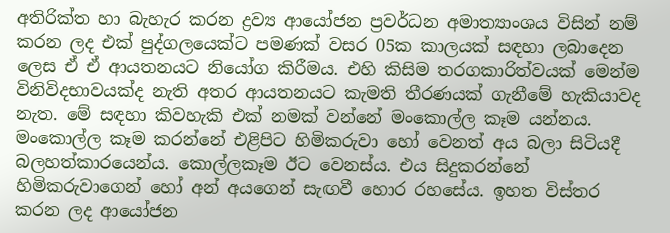අතිරික්ත හා බැහැර කරන ද්‍රව්‍ය ආයෝජන ප්‍රවර්ධන අමාත්‍යාංශය විසින් නම් කරන ලද එක් පුද්ගලයෙක්ට පමණක් වසර 05ක කාලයක් සඳහා ලබාදෙන ලෙස ඒ ඒ ආයතනයට නියෝග කිරීමය. එහි කිසිම තරගකාරිත්වයක් මෙන්ම විනිවිදභාවයක්ද නැති අතර ආයතනයට කැමති තීරණයක් ගැනීමේ හැකියාවද නැත. මේ සඳහා කිවහැකි එක් නමක් වන්නේ මංකොල්ල කෑම යන්නය. මංකොල්ල කෑම කරන්නේ එළිපිට හිමිකරුවා හෝ වෙනත් අය බලා සිටියදී බලහත්කාරයෙන්ය. කොල්ලකෑම ඊට වෙනස්ය. එය සිදුකරන්නේ හිමිකරුවාගෙන් හෝ අන් අයගෙන් සැඟවී හොර රහසේය. ඉහත විස්තර කරන ලද ආයෝජන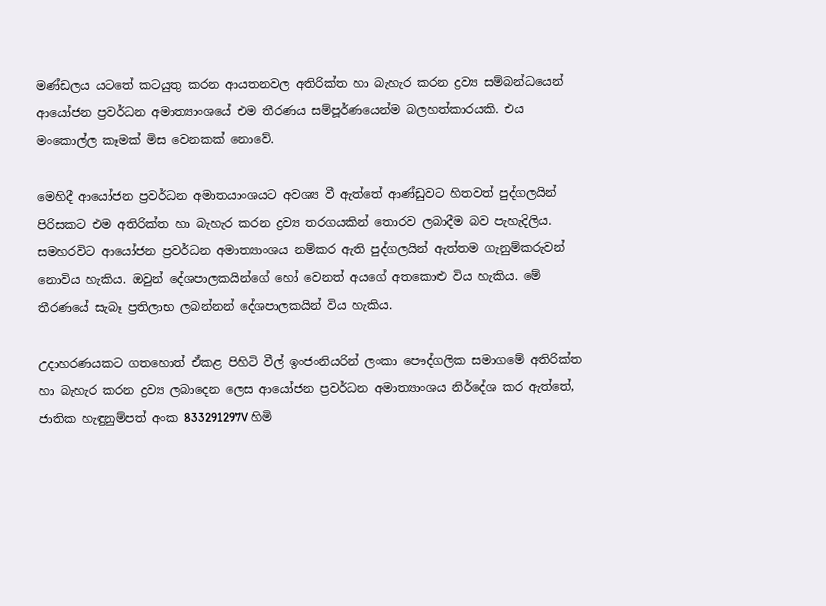මණ්ඩලය යටතේ කටයුතු කරන ආයතනවල අතිරික්ත හා බැහැර කරන ද්‍රව්‍ය සම්බන්ධයෙන් ආයෝජන ප්‍රවර්ධන අමාත්‍යාංශයේ එම තීරණය සම්පූර්ණයෙන්ම බලහත්කාරයකි. එය මංකොල්ල කෑමක් මිස වෙනකක් නොවේ.

මෙහිදී ආයෝජන ප්‍රවර්ධන අමාතයාංශයට අවශ්‍ය වී ඇත්තේ ආණ්ඩුවට හිතවත් පුද්ගලයින් පිරිසකට එම අතිරික්ත හා බැහැර කරන ද්‍රව්‍ය තරගයකින් තොරව ලබාදීම බව පැහැදිලිය. සමහරවිට ආයෝජන ප්‍රවර්ධන අමාත්‍යාංශය නම්කර ඇති පුද්ගලයින් ඇත්තම ගැනුම්කරුවන් නොවිය හැකිය. ඔවුන් දේශපාලකයින්ගේ හෝ වෙනත් අයගේ අතකොළු විය හැකිය. මේ තීරණයේ සැබෑ ප්‍රතිලාභ ලබන්නන් දේශපාලකයින් විය හැකිය.

උදාහරණයකට ගතහොත් ඒකළ පිහිටි වීල් ඉංජංනියරින් ලංකා පෞද්ගලික සමාගමේ අතිරික්ත හා බැහැර කරන ද්‍රව්‍ය ලබාදෙන ලෙස ආයෝජන ප්‍රවර්ධන අමාත්‍යාංශය නිර්දේශ කර ඇත්තේ, ජාතික හැඳුනුම්පත් අංක 833291297V හිමි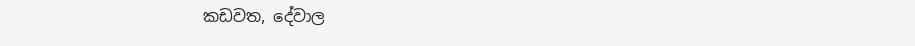කඩවත, දේවාල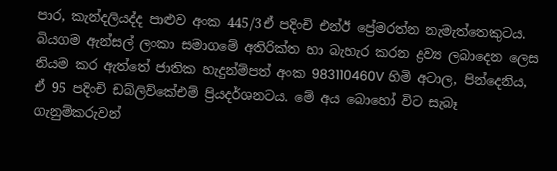පාර, කැන්දලියද්ද පාළුව අංක 445/3ඒ පදිංචි එන්ඊ ප්‍රේමරත්න නැමැත්තෙකුටය. බියගම ඇන්සල් ලංකා සමාගමේ අතිරික්ත හා බැහැර කරන ද්‍රව්‍ය ලබාදෙන ලෙස නියම කර ඇත්තේ ජාතික හැදුන්ම්පත් අංක 983110460V හිමි අටාල, පින්දෙනිය, ඒ 95 පදිංචි ඩබ්ලිව්කේඑම් ප්‍රියදර්ශනටය. මේ අය බොහෝ විට සැබෑ ගැනුම්කරුවන්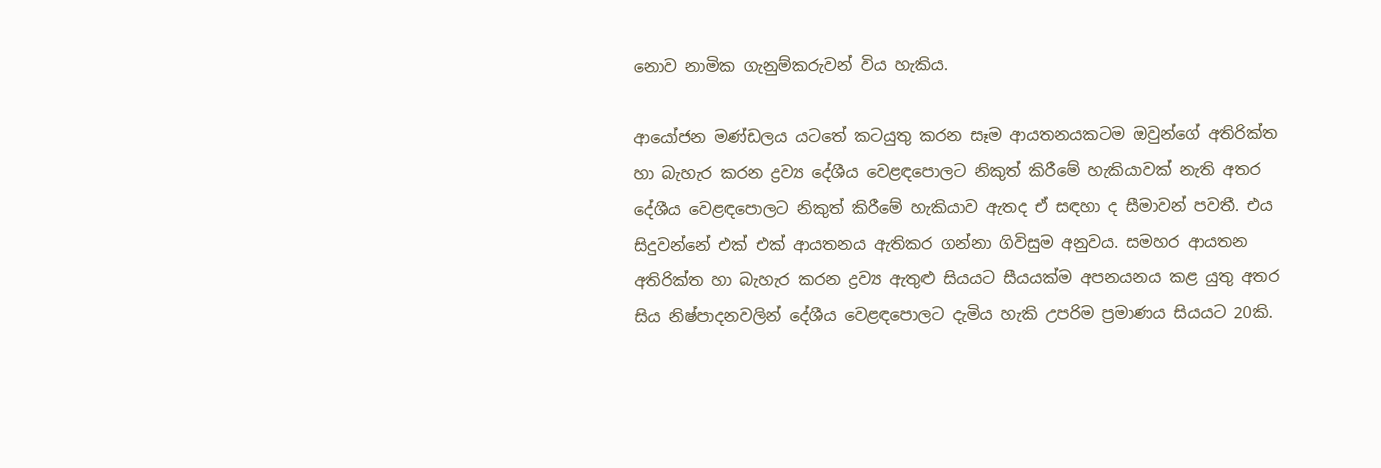නොව නාමික ගැනුම්කරුවන් විය හැකිය.

ආයෝජන මණ්ඩලය යටතේ කටයුතු කරන සෑම ආයතනයකටම ඔවුන්ගේ අතිරික්ත හා බැහැර කරන ද්‍රව්‍ය දේශීය වෙළඳපොලට නිකුත් කිරීමේ හැකියාවක් නැති අතර දේශීය වෙළඳපොලට නිකුත් කිරීමේ හැකියාව ඇතද ඒ සඳහා ද සීමාවන් පවතී. එය සිදුවන්නේ එක් එක් ආයතනය ඇතිකර ගන්නා ගිවිසුම අනුවය. සමහර ආයතන අතිරික්ත හා බැහැර කරන ද්‍රව්‍ය ඇතුළු සියයට සීයයක්ම අපනයනය කළ යුතු අතර සිය නිෂ්පාදනවලින් දේශීය වෙළඳපොලට දැමිය හැකි උපරිම ප්‍රමාණය සියයට 20කි.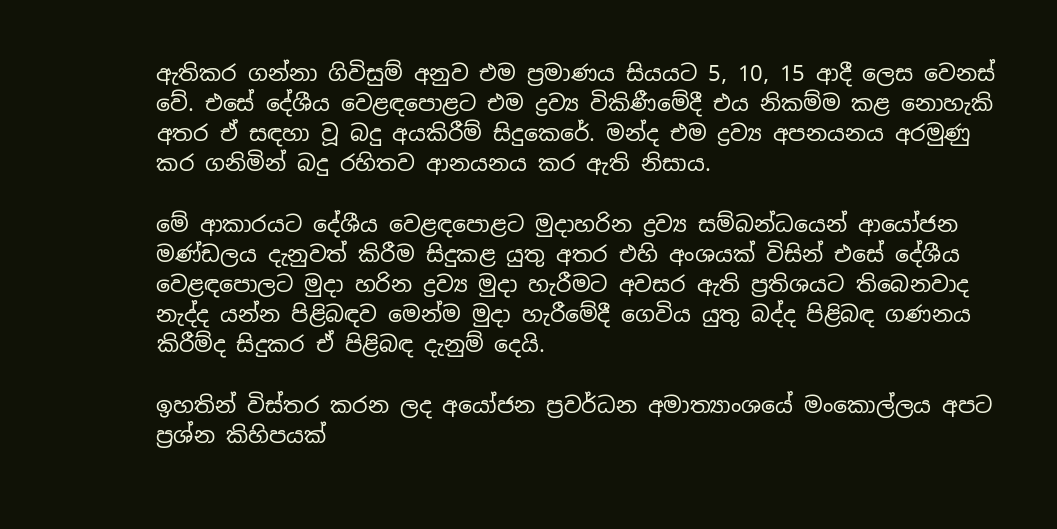ඇතිකර ගන්නා ගිවිසුම් අනුව එම ප්‍රමාණය සියයට 5, 10, 15 ආදී ලෙස වෙනස් වේ. එසේ දේශීය වෙළඳපොළට එම ද්‍රව්‍ය විකිණීමේදී එය නිකම්ම කළ නොහැකි අතර ඒ සඳහා වූ බදු අයකිරීම් සිදුකෙරේ. මන්ද එම ද්‍රව්‍ය අපනයනය අරමුණු කර ගනිමින් බදු රහිතව ආනයනය කර ඇති නිසාය.

මේ ආකාරයට දේශීය වෙළඳපොළට මුදාහරින ද්‍රව්‍ය සම්බන්ධයෙන් ආයෝජන මණ්ඩලය දැනුවත් කිරීම සිදුකළ යුතු අතර එහි අංශයක් විසින් එසේ දේශීය වෙළඳපොලට මුදා හරින ද්‍රව්‍ය මුදා හැරීමට අවසර ඇති ප්‍රතිශයට තිබෙනවාද නැද්ද යන්න පිළිබඳව මෙන්ම මුදා හැරීමේදී ගෙවිය යුතු බද්ද පිළිබඳ ගණනය කිරීම්ද සිදුකර ඒ පිළිබඳ දැනුම් දෙයි.

ඉහතින් විස්තර කරන ලද අයෝජන ප්‍රවර්ධන අමාත්‍යාංශයේ මංකොල්ලය අපට ප්‍රශ්න කිහිපයක්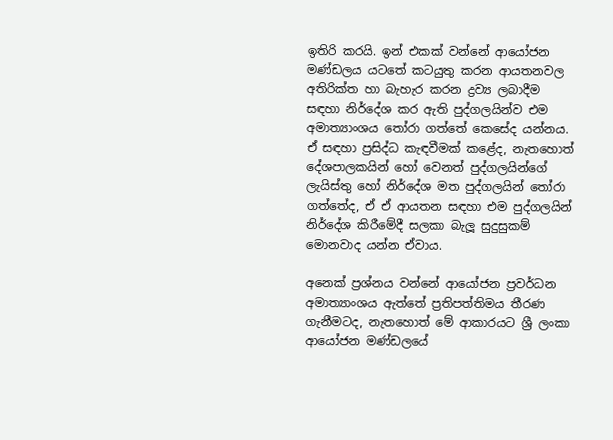ඉතිරි කරයි. ඉන් එකක් වන්නේ ආයෝජන මණ්ඩලය යටතේ කටයුතු කරන ආයතනවල අතිරික්ත හා බැහැර කරන ද්‍රව්‍ය ලබාදීම සඳහා නිර්දේශ කර ඇති පුද්ගලයින්ව එම අමාත්‍යාංශය තෝරා ගත්තේ කෙසේද යන්නය. ඒ සඳහා ප්‍රසිද්ධ කැඳවීමක් කළේද, නැතහොත් දේශපාලකයින් හෝ වෙනත් පුද්ගලයින්ගේ ලැයිස්තු හෝ නිර්දේශ මත පුද්ගලයින් තෝරා ගත්තේද, ඒ ඒ ආයතන සඳහා එම පුද්ගලයින් නිර්දේශ කිරීමේදී සලකා බැලූ සුදුසුකම් මොනවාද යන්න ඒවාය.

අනෙක් ප්‍රශ්නය වන්නේ ආයෝජන ප්‍රවර්ධන අමාත්‍යාංශය ඇත්තේ ප්‍රතිපත්තිමය තීරණ ගැනීමටද, නැතහොත් මේ ආකාරයට ශ්‍රී ලංකා ආයෝජන මණ්ඩලයේ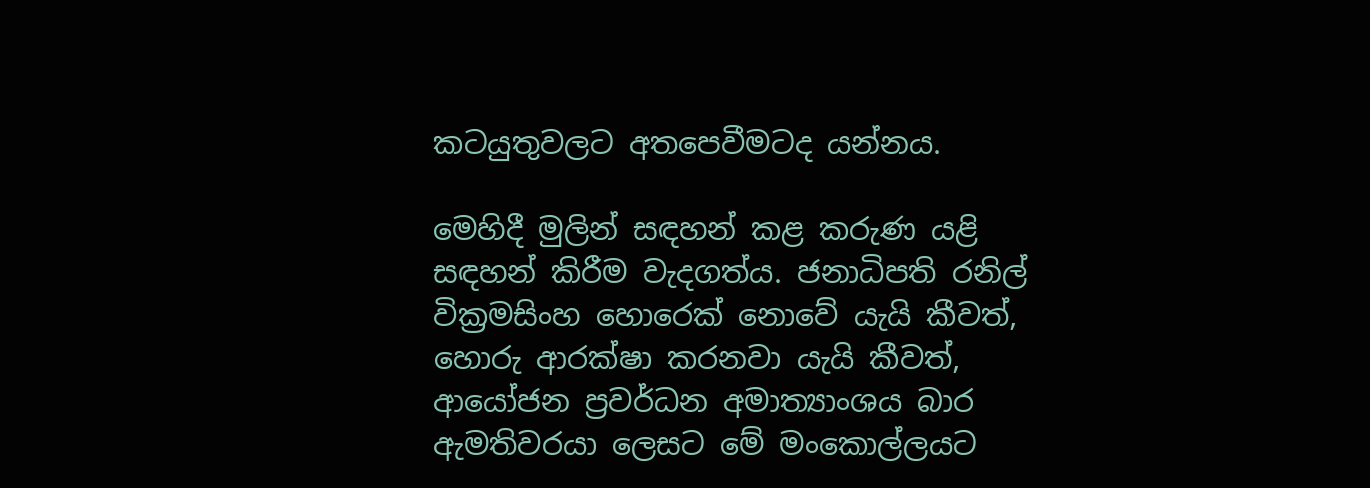කටයුතුවලට අතපෙවීමටද යන්නය.

මෙහිදී මුලින් සඳහන් කළ කරුණ යළි සඳහන් කිරීම වැදගත්ය. ජනාධිපති රනිල් වික්‍රමසිංහ හොරෙක් නොවේ යැයි කීවත්, හොරු ආරක්ෂා කරනවා යැයි කීවත්, ආයෝජන ප්‍රවර්ධන අමාත්‍යාංශය බාර ඇමතිවරයා ලෙසට මේ මංකොල්ලයට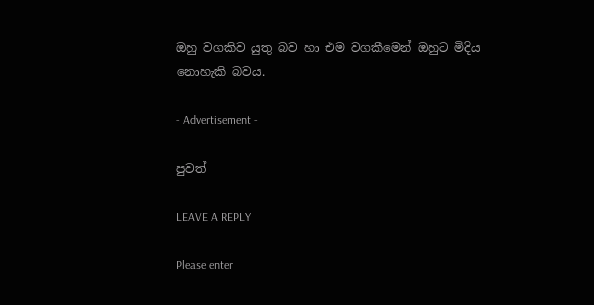ඔහු වගකිව යුතු බව හා එම වගකීමෙන් ඔහුට මිදිය නොහැකි බවය.

- Advertisement -

පුවත්

LEAVE A REPLY

Please enter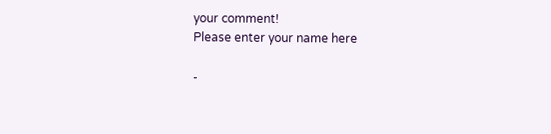your comment!
Please enter your name here

-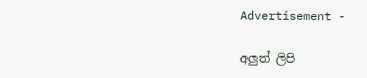Advertisement -

අලුත් ලිපි